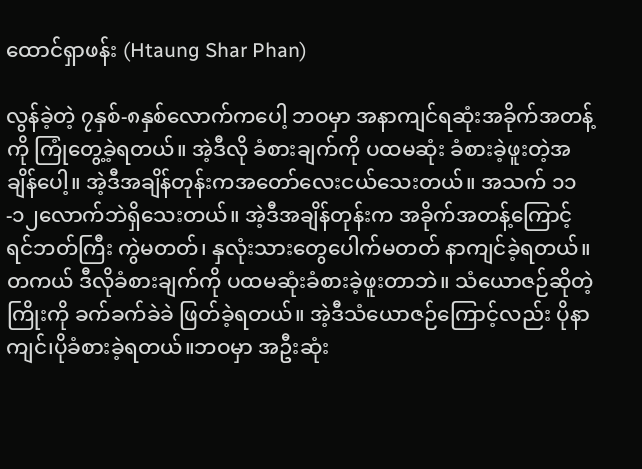ထောင်ရှာဖန်း (Htaung Shar Phan)

လွန်ခဲ့တဲ့ ၇နှစ်-၈နှစ်လောက်ကပေါ့ ဘဝမှာ အနာကျင်ရဆုံးအခိုက်အတန့်ကို ကြုံတွေ့ခဲ့ရတယ်။ အဲ့ဒီလို ခံစားချက်ကို ပထမဆုံး ခံစားခဲ့ဖူးတဲ့အချိန်ပေါ့။ အဲ့ဒီအချိန်တုန်းကအတော်လေးငယ်သေးတယ်။ အသက် ၁၁-၁၂လောက်ဘဲရှိသေးတယ်။ အဲ့ဒီအချိန်တုန်းက အခိုက်အတန့်ကြောင့် ရင်ဘတ်ကြီး ကွဲမတတ်၊ နှလုံးသားတွေပေါက်မတတ် နာကျင်ခဲ့ရတယ်။တကယ် ဒီလိုခံစားချက်ကို ပထမဆုံးခံစားခဲ့ဖူးတာဘဲ။ သံယောဇဉ်ဆိုတဲ့ ကြိုးကို ခက်ခက်ခဲခဲ ဖြတ်ခဲ့ရတယ်။ အဲ့ဒီသံယောဇဉ်ကြောင့်လည်း ပိုနာကျင်၊ပိုခံစားခဲ့ရတယ်။ဘဝမှာ အဦးဆုံး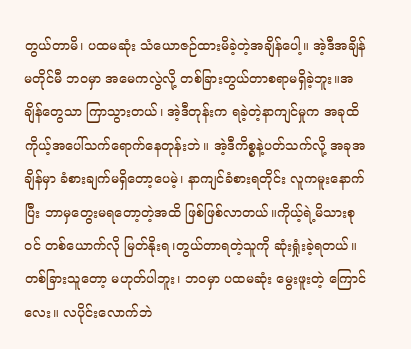တွယ်တာမိ၊ ပထမဆုံး သံယောဇဉ်ထားမိခဲ့တဲ့အချိန်ပေါ့။ အဲ့ဒီအချိန်မတိုင်မီ ဘဝမှာ အမေကလွဲလို့ တစ်ခြားတွယ်တာစရာမရှိခဲ့ဘူး။အချိန်တွေသာ ကြာသွားတယ်၊ အဲ့ဒီတုန်းက ရခဲ့တဲ့နာကျင်မှုက အခုထိကိုယ့်အပေါ်သက်ရောက်နေတုန်းဘဲ။ အဲ့ဒီကိစ္စနဲ့ပတ်သက်လို့ အခုအချိန်မှာ ခံစားချက်မရှိတော့ပေမဲ့၊ နာကျင်ခံစားရတိုင်း လူကမူးနောက်ပြီး ဘာမှတွေးမရတော့တဲ့အထိ ဖြစ်ဖြစ်လာတယ်။ကိုယ့်ရဲ့မိသားစုဝင် တစ်ယောက်လို မြတ်နိုးရ၊တွယ်တာရတဲ့သူကို ဆုံးရှုံးခဲ့ရတယ်။
တစ်ခြားသူတော့ မဟုတ်ပါဘူး၊ ဘဝမှာ ပထမဆုံး မွေးဖူးတဲ့ ကြောင်လေး။ လပိုင်းလောက်ဘဲ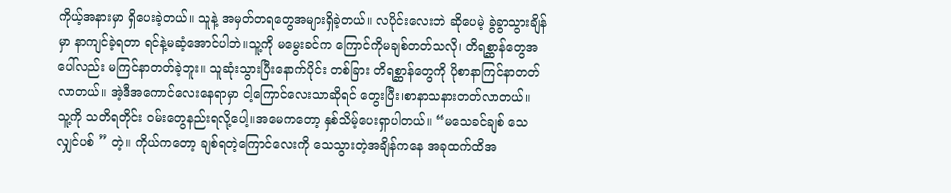ကိုယ့်အနားမှာ ရှိပေးခဲ့တယ်။ သူနဲ့ အမှတ်တရတွေအများရှိခဲ့တယ်။ လပိုင်းလေးဘဲ ဆိုပေမဲ့ ခွဲခွာသွားချိန်မှာ နာကျင်ခဲ့ရတာ ရင်နဲ့မဆံ့အောင်ပါဘဲ။သူ့ကို မမွေးခင်က ကြောင်ကိုမချစ်တတ်သလို၊ တိရစ္ဆာန်တွေအပေါ်လည်း မကြင်နာတတ်ခဲ့ဘူး။ သူဆုံးသွားပြီးနောက်ပိုင်း တစ်ခြား တိရစ္ဆာန်တွေကို ပိုစာနာကြင်နာတတ်လာတယ်။ အဲ့ဒီအကောင်လေးနေရာမှာ ငါ့ကြောင်လေးသာဆိုရင် တွေးပြီး၊စာနာသနားတတ်လာတယ်။
သူ့ကို သတိရတိုင်း ဝမ်းတွေနည်းရလို့ပေါ့။အမေကတော့ နှစ်သိမ့်ပေးရှာပါတယ်။ “မသေခင်ချစ် သေလျှင်ပစ် ” တဲ့။ ကိုယ်ကတော့ ချစ်ရတဲ့ကြောင်လေးကို သေသွားတဲ့အချိန်ကနေ အခုထက်ထိအ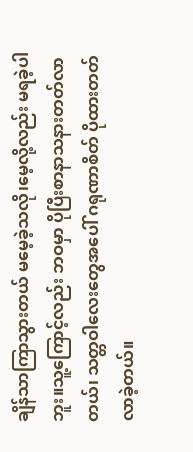ချိန်သာကြာသွားတယ် မမေ့ခဲ့သလို၊မေ့လို့လည်း မရခဲ့ပါဘူး။သူ့ကြောင့်လည်း ဘဝမှာ ပိုပြီးစာနာသနားတတ်လာတယ်၊ သတ္တဝါလေးတွေအပေါ် ဂရုဏာစိတ် ပိုထားတတ်လာခဲ့တယ်။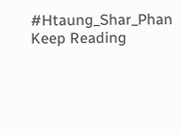#Htaung_Shar_Phan
Keep Reading